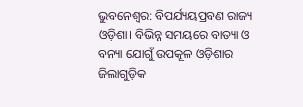ଭୁବନେଶ୍ବର: ବିପର୍ଯ୍ୟୟପ୍ରବଣ ରାଜ୍ୟ ଓଡ଼ିଶା। ବିଭିନ୍ନ ସମୟରେ ବାତ୍ୟା ଓ ବନ୍ୟା ଯୋଗୁଁ ଉପକୂଳ ଓଡ଼ିଶାର ଜିଲାଗୁଡ଼ିକ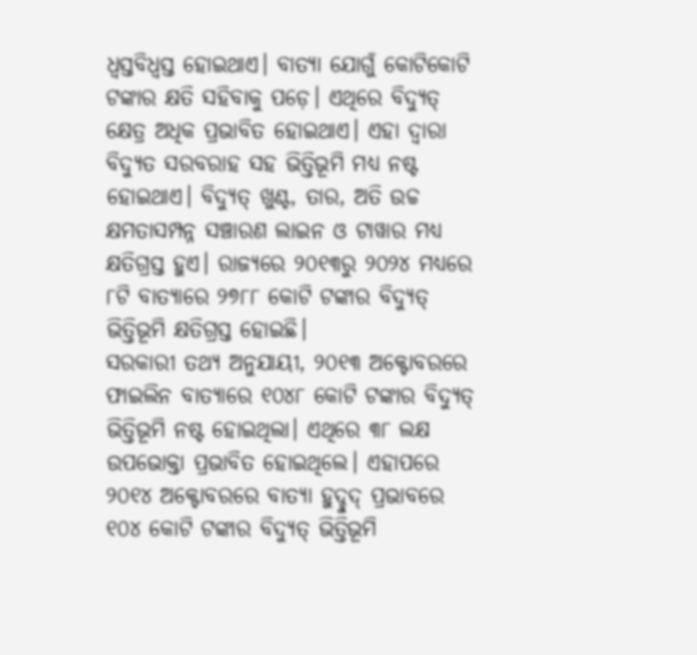ଧ୍ବସ୍ତବିଧ୍ବସ୍ତ ହୋଇଥାଏ। ବାତ୍ୟା ଯୋଗୁଁ କୋଟିକୋଟି ଟଙ୍କାର କ୍ଷତି ସହିବାକୁ ପଡ଼େ। ଏଥିରେ ବିଦ୍ୟୁତ୍ କ୍ଷେତ୍ର ଅଧିକ ପ୍ରଭାବିତ ହୋଇଥାଏ। ଏହା ଦ୍ବାରା ବିଦ୍ୟୁତ ସରବରାହ ସହ ଭିତ୍ତିଭୂମି ମଧ୍ୟ ନଷ୍ଟ ହୋଇଥାଏ। ବିଦ୍ୟୁତ୍ ଖୁଣ୍ଟ, ତାର, ଅତି ଉଚ୍ଚ କ୍ଷମତାସମ୍ପନ୍ନ ସଞ୍ଚାରଣ ଲାଇନ ଓ ଟାୱାର ମଧ୍ୟ କ୍ଷତିଗ୍ରସ୍ତ ହୁଏ। ରାଜ୍ୟରେ ୨୦୧୩ରୁ ୨୦୨୪ ମଧ୍ୟରେ ୮ଟି ବାତ୍ୟାରେ ୨୭୮୮ କୋଟି ଟଙ୍କାର ବିଦ୍ୟୁତ୍ ଭିତ୍ତିଭୂମି କ୍ଷତିଗ୍ରସ୍ତ ହୋଇଛି।
ସରକାରୀ ତଥ୍ୟ ଅନୁଯାୟୀ, ୨୦୧୩ ଅକ୍ଟୋବରରେ ଫାଇଲିନ ବାତ୍ୟାରେ ୧୦୪୮ କୋଟି ଟଙ୍କାର ବିଦ୍ୟୁତ୍ ଭିତ୍ତିଭୂମି ନଷ୍ଟ ହୋଇଥିଲା। ଏଥିରେ ୩୮ ଲକ୍ଷ ଉପଭୋକ୍ତା ପ୍ରଭାବିତ ହୋଇଥିଲେ। ଏହାପରେ ୨୦୧୪ ଅକ୍ଟୋବରରେ ବାତ୍ୟା ହୁଦ୍ହୁଦ୍ ପ୍ରଭାବରେ ୧୦୪ କୋଟି ଟଙ୍କାର ବିଦ୍ୟୁତ୍ ଭିତ୍ତିଭୂମି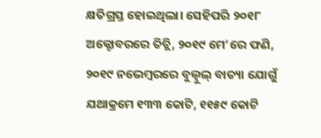କ୍ଷତିଗ୍ରସ୍ତ ହୋଇଥିଲା। ସେହିପରି ୨୦୧୮ ଅକ୍ଟୋବରରେ ତିତ୍ଲି, ୨୦୧୯ ମେ’ରେ ଫଣି, ୨୦୧୯ ନଭେମ୍ବରରେ ବୁଲ୍ବୁଲ୍ ବାତ୍ୟା ଯୋଗୁଁ ଯଥାକ୍ରମେ ୧୩୩ କୋଟି, ୧୧୫୯ କୋଟି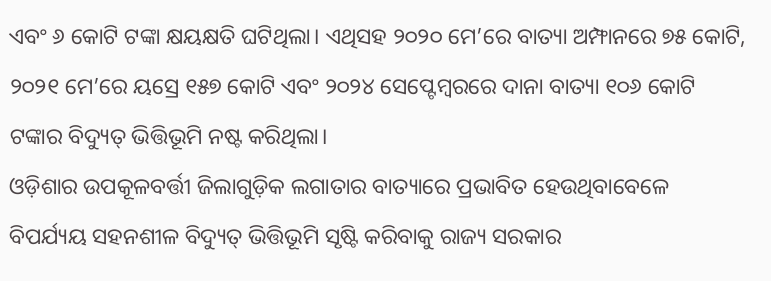ଏବଂ ୬ କୋଟି ଟଙ୍କା କ୍ଷୟକ୍ଷତି ଘଟିଥିଲା। ଏଥିସହ ୨୦୨୦ ମେ’ରେ ବାତ୍ୟା ଅମ୍ଫାନରେ ୭୫ କୋଟି, ୨୦୨୧ ମେ’ରେ ୟସ୍ରେ ୧୫୭ କୋଟି ଏବଂ ୨୦୨୪ ସେପ୍ଟେମ୍ବରରେ ଦାନା ବାତ୍ୟା ୧୦୬ କୋଟି ଟଙ୍କାର ବିଦ୍ୟୁତ୍ ଭିତ୍ତିଭୂମି ନଷ୍ଟ କରିଥିଲା।
ଓଡ଼ିଶାର ଉପକୂଳବର୍ତ୍ତୀ ଜିଲାଗୁଡ଼ିକ ଲଗାତାର ବାତ୍ୟାରେ ପ୍ରଭାବିତ ହେଉଥିବାବେଳେ ବିପର୍ଯ୍ୟୟ ସହନଶୀଳ ବିଦ୍ୟୁତ୍ ଭିତ୍ତିଭୂମି ସୃଷ୍ଟି କରିବାକୁ ରାଜ୍ୟ ସରକାର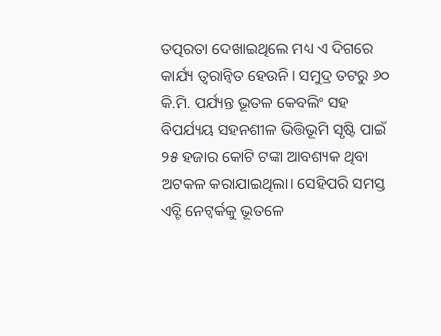ତତ୍ପରତା ଦେଖାଇଥିଲେ ମଧ୍ୟ ଏ ଦିଗରେ କାର୍ଯ୍ୟ ତ୍ବରାନ୍ବିତ ହେଉନି। ସମୁଦ୍ର ତଟରୁ ୬୦ କି.ମି. ପର୍ଯ୍ୟନ୍ତ ଭୂତଳ କେବଲିଂ ସହ ବିପର୍ଯ୍ୟୟ ସହନଶୀଳ ଭିତ୍ତିଭୂମି ସୃଷ୍ଟି ପାଇଁ ୨୫ ହଜାର କୋଟି ଟଙ୍କା ଆବଶ୍ୟକ ଥିବା ଅଟକଳ କରାଯାଇଥିଲା। ସେହିପରି ସମସ୍ତ ଏଚ୍ଟି ନେଟ୍ୱର୍କକୁ ଭୂତଳେ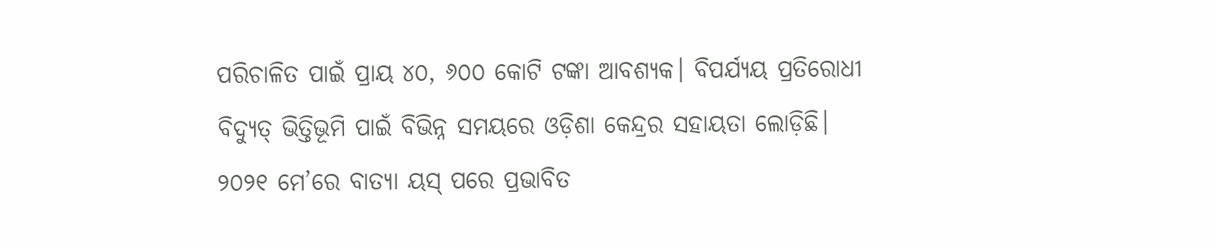ପରିଚାଳିତ ପାଇଁ ପ୍ରାୟ ୪୦, ୬୦୦ କୋଟି ଟଙ୍କା ଆବଶ୍ୟକ। ବିପର୍ଯ୍ୟୟ ପ୍ରତିରୋଧୀ ବିଦ୍ୟୁତ୍ ଭିତ୍ତିଭୂମି ପାଇଁ ବିଭିନ୍ନ ସମୟରେ ଓଡ଼ିଶା କେନ୍ଦ୍ରର ସହାୟତା ଲୋଡ଼ିଛି। ୨୦୨୧ ମେ’ରେ ବାତ୍ୟା ୟସ୍ ପରେ ପ୍ରଭାବିତ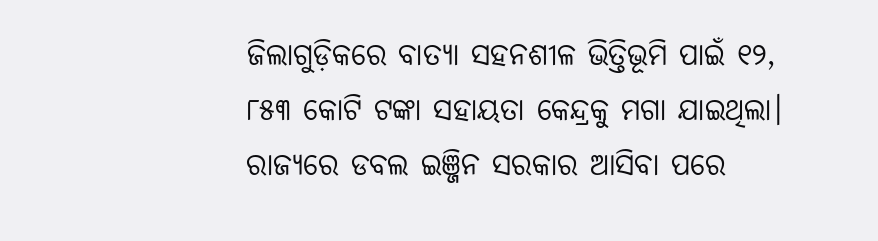ଜିଲାଗୁଡ଼ିକରେ ବାତ୍ୟା ସହନଶୀଳ ଭିତ୍ତିଭୂମି ପାଇଁ ୧୨, ୮୫୩ କୋଟି ଟଙ୍କା ସହାୟତା କେନ୍ଦ୍ରକୁ ମଗା ଯାଇଥିଲା। ରାଜ୍ୟରେ ଡବଲ ଇଞ୍ଜିନ ସରକାର ଆସିବା ପରେ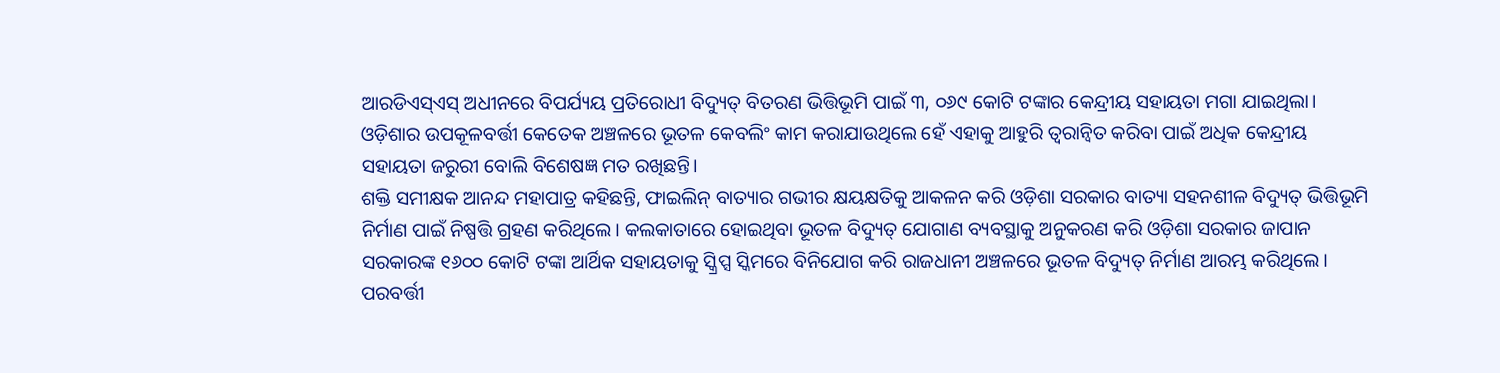ଆରଡିଏସ୍ଏସ୍ ଅଧୀନରେ ବିପର୍ଯ୍ୟୟ ପ୍ରତିରୋଧୀ ବିଦ୍ୟୁତ୍ ବିତରଣ ଭିତ୍ତିଭୂମି ପାଇଁ ୩, ୦୬୯ କୋଟି ଟଙ୍କାର କେନ୍ଦ୍ରୀୟ ସହାୟତା ମଗା ଯାଇଥିଲା। ଓଡ଼ିଶାର ଉପକୂଳବର୍ତ୍ତୀ କେତେକ ଅଞ୍ଚଳରେ ଭୂତଳ କେବଲିଂ କାମ କରାଯାଉଥିଲେ ହେଁ ଏହାକୁ ଆହୁରି ତ୍ବରାନ୍ବିତ କରିବା ପାଇଁ ଅଧିକ କେନ୍ଦ୍ରୀୟ ସହାୟତା ଜରୁରୀ ବୋଲି ବିଶେଷଜ୍ଞ ମତ ରଖିଛନ୍ତି।
ଶକ୍ତି ସମୀକ୍ଷକ ଆନନ୍ଦ ମହାପାତ୍ର କହିଛନ୍ତି, ଫାଇଲିନ୍ ବାତ୍ୟାର ଗଭୀର କ୍ଷୟକ୍ଷତିକୁ ଆକଳନ କରି ଓଡ଼ିଶା ସରକାର ବାତ୍ୟା ସହନଶୀଳ ବିଦ୍ୟୁତ୍ ଭିତ୍ତିଭୂମି ନିର୍ମାଣ ପାଇଁ ନିଷ୍ପତ୍ତି ଗ୍ରହଣ କରିଥିଲେ। କଲକାତାରେ ହୋଇଥିବା ଭୂତଳ ବିଦ୍ୟୁତ୍ ଯୋଗାଣ ବ୍ୟବସ୍ଥାକୁ ଅନୁକରଣ କରି ଓଡ଼ିଶା ସରକାର ଜାପାନ ସରକାରଙ୍କ ୧୬୦୦ କୋଟି ଟଙ୍କା ଆର୍ଥିକ ସହାୟତାକୁ ସ୍କ୍ରିପ୍ସ ସ୍କିମରେ ବିନିଯୋଗ କରି ରାଜଧାନୀ ଅଞ୍ଚଳରେ ଭୂତଳ ବିଦ୍ୟୁତ୍ ନିର୍ମାଣ ଆରମ୍ଭ କରିଥିଲେ। ପରବର୍ତ୍ତୀ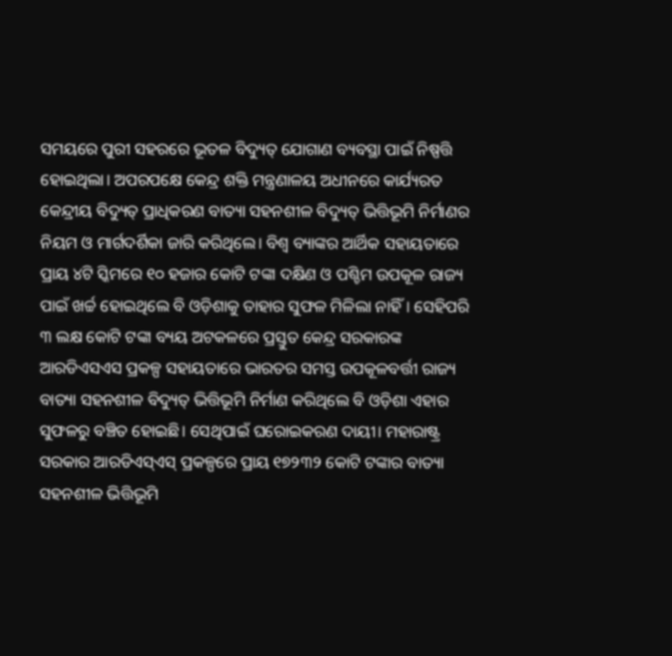ସମୟରେ ପୁରୀ ସହରରେ ଭୂତଳ ବିଦ୍ୟୁତ୍ ଯୋଗାଣ ବ୍ୟବସ୍ଥା ପାଇଁ ନିଷ୍ପତ୍ତି ହୋଇଥିଲା। ଅପରପକ୍ଷେ କେନ୍ଦ୍ର ଶକ୍ତି ମନ୍ତ୍ରଣାଳୟ ଅଧୀନରେ କାର୍ଯ୍ୟରତ କେନ୍ଦ୍ରୀୟ ବିଦ୍ୟୁତ୍ ପ୍ରାଧିକରଣ ବାତ୍ୟା ସହନଶୀଳ ବିଦ୍ୟୁତ୍ ଭିତ୍ତିଭୂମି ନିର୍ମାଣର ନିୟମ ଓ ମାର୍ଗଦର୍ଶିକା ଜାରି କରିଥିଲେ। ବିଶ୍ବ ବ୍ୟାଙ୍କର ଆର୍ଥିକ ସହାୟତାରେ ପ୍ରାୟ ୪ଟି ସ୍କିମରେ ୧୦ ହଜାର କୋଟି ଟଙ୍କା ଦକ୍ଷିଣ ଓ ପଶ୍ଚିମ ଉପକୂଳ ରାଜ୍ୟ ପାଇଁ ଖର୍ଚ୍ଚ ହୋଇଥିଲେ ବି ଓଡ଼ିଶାକୁ ତାହାର ସୁଫଳ ମିଳିଲା ନାହିଁ। ସେହିପରି ୩ ଲକ୍ଷ କୋଟି ଟଙ୍କା ବ୍ୟୟ ଅଟକଳରେ ପ୍ରସ୍ତୁତ କେନ୍ଦ୍ର ସରକାରଙ୍କ ଆରଡିଏସଏସ ପ୍ରକଳ୍ପ ସହାୟତାରେ ଭାରତର ସମସ୍ତ ଉପକୂଳବର୍ତ୍ତୀ ରାଜ୍ୟ ବାତ୍ୟା ସହନଶୀଳ ବିଦ୍ୟୁତ୍ ଭିତ୍ତିଭୂମି ନିର୍ମାଣ କରିଥିଲେ ବି ଓଡ଼ିଶା ଏହାର ସୁଫଳରୁ ବଞ୍ଚିତ ହୋଇଛି। ସେଥିପାଇଁ ଘରୋଇକରଣ ଦାୟୀ। ମହାରାଷ୍ଟ୍ର ସରକାର ଆରଡିଏସ୍ଏସ୍ ପ୍ରକଳ୍ପରେ ପ୍ରାୟ ୧୭୨୩୨ କୋଟି ଟଙ୍କାର ବାତ୍ୟା ସହନଶୀଳ ଭିତ୍ତିଭୂମି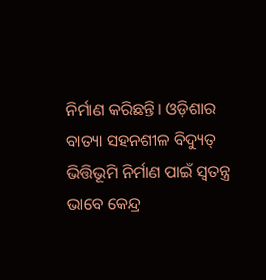ନିର୍ମାଣ କରିଛନ୍ତି। ଓଡ଼ିଶାର ବାତ୍ୟା ସହନଶୀଳ ବିଦ୍ୟୁତ୍ ଭିତ୍ତିଭୂମି ନିର୍ମାଣ ପାଇଁ ସ୍ବତନ୍ତ୍ର ଭାବେ କେନ୍ଦ୍ର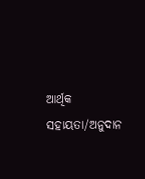ଆର୍ଥିକ ସହାୟତା/ଅନୁଦାନ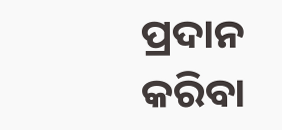ପ୍ରଦାନ କରିବା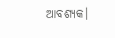ଆବଶ୍ୟକ।